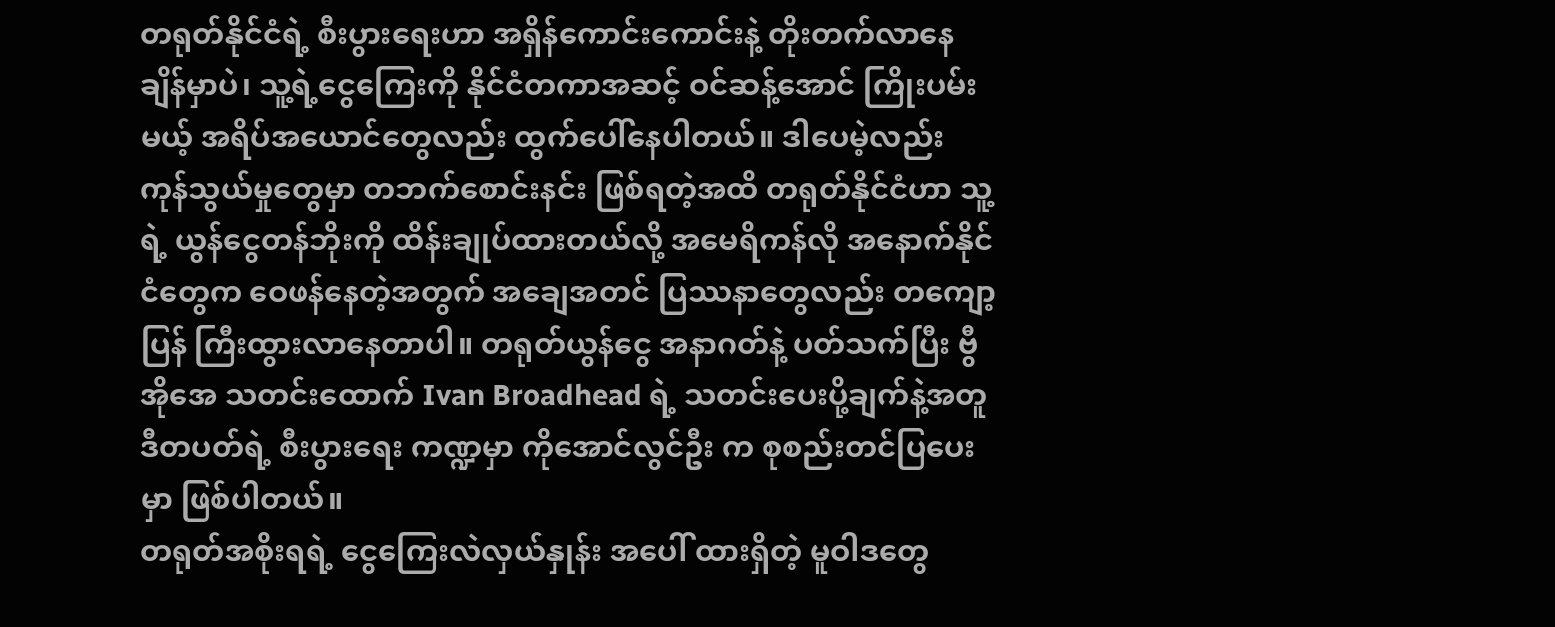တရုတ်နိုင်ငံရဲ့ စီးပွားရေးဟာ အရှိန်ကောင်းကောင်းနဲ့ တိုးတက်လာနေချိန်မှာပဲ၊ သူ့ရဲ့ငွေကြေးကို နိုင်ငံတကာအဆင့် ဝင်ဆန့်အောင် ကြိုးပမ်းမယ့် အရိပ်အယောင်တွေလည်း ထွက်ပေါ်နေပါတယ်။ ဒါပေမဲ့လည်း ကုန်သွယ်မှုတွေမှာ တဘက်စောင်းနင်း ဖြစ်ရတဲ့အထိ တရုတ်နိုင်ငံဟာ သူ့ရဲ့ ယွန်ငွေတန်ဘိုးကို ထိန်းချုပ်ထားတယ်လို့ အမေရိကန်လို အနောက်နိုင်ငံတွေက ဝေဖန်နေတဲ့အတွက် အချေအတင် ပြဿနာတွေလည်း တကျော့ပြန် ကြီးထွားလာနေတာပါ။ တရုတ်ယွန်ငွေ အနာဂတ်နဲ့ ပတ်သက်ပြီး ဗွီအိုအေ သတင်းထောက် Ivan Broadhead ရဲ့ သတင်းပေးပို့ချက်နဲ့အတူ ဒီတပတ်ရဲ့ စီးပွားရေး ကဏ္ဍမှာ ကိုအောင်လွင်ဦး က စုစည်းတင်ပြပေးမှာ ဖြစ်ပါတယ်။
တရုတ်အစိုးရရဲ့ ငွေကြေးလဲလှယ်နှုန်း အပေါ် ထားရှိတဲ့ မူဝါဒတွေ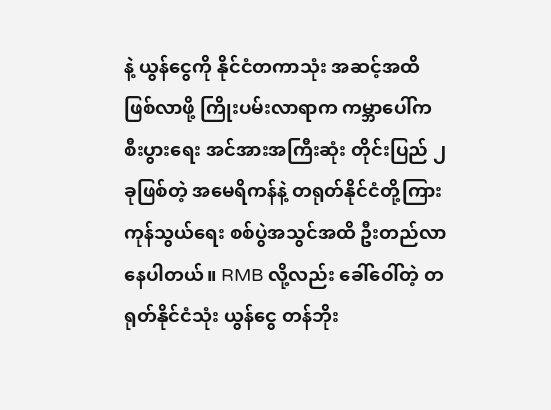နဲ့ ယွန်ငွေကို နိုင်ငံတကာသုံး အဆင့်အထိ ဖြစ်လာဖို့ ကြိုးပမ်းလာရာက ကမ္ဘာပေါ်က စီးပွားရေး အင်အားအကြီးဆုံး တိုင်းပြည် ၂ ခုဖြစ်တဲ့ အမေရိကန်နဲ့ တရုတ်နိုင်ငံတို့ကြား ကုန်သွယ်ရေး စစ်ပွဲအသွင်အထိ ဦးတည်လာနေပါတယ်။ RMB လို့လည်း ခေါ်ဝေါ်တဲ့ တရုတ်နိုင်ငံသုံး ယွန်ငွေ တန်ဘိုး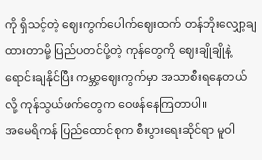ကို ရှိသင့်တဲ့ ဈေးကွက်ပေါက်ဈေးထက် တန်ဘိုးလျှော့ချထားတာမို့ ပြည်ပတင်ပို့တဲ့ ကုန်တွေကို ဈေးချိုချိုနဲ့ ရောင်းချနိုင်ပြီး ကမ္ဘာ့ဈေးကွက်မှာ အသာစီးရနေတယ်လို့ ကုန်သွယ်ဖက်တွေက ဝေဖန်နေကြတာပါ။
အမေရိကန် ပြည်ထောင်စုက စီးပွားရေးဆိုင်ရာ မူဝါ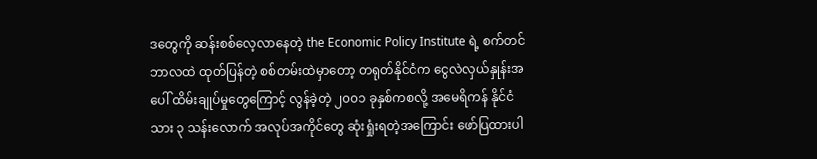ဒတွေကို ဆန်းစစ်လေ့လာနေတဲ့ the Economic Policy Institute ရဲ့ စက်တင်ဘာလထဲ ထုတ်ပြန်တဲ့ စစ်တမ်းထဲမှာတော့ တရုတ်နိုင်ငံက ငွေလဲလှယ်နှုန်းအပေါ် ထိမ်းချုပ်မှုတွေကြောင့် လွန်ခဲ့တဲ့ ၂၀၀၁ ခုနှစ်ကစလို့ အမေရိကန် နိုင်ငံသား ၃ သန်းလောက် အလုပ်အကိုင်တွေ ဆုံးရှုံးရတဲ့အကြောင်း ဖော်ပြထားပါ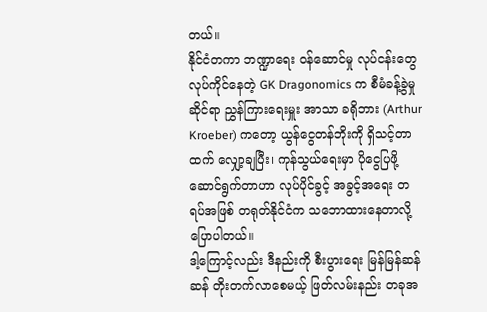တယ်။
နိုင်ငံတကာ ဘဏ္ဍာရေး ဝန်ဆောင်မှု လုပ်ငန်းတွေ လုပ်ကိုင်နေတဲ့ GK Dragonomics က စီမံခန့်ခွဲမှုဆိုင်ရာ ညွှန်ကြားရေးမှူး အာသာ ခရိုဘား (Arthur Kroeber) ကတော့ ယွန်ငွေတန်ဘိုးကို ရှိသင့်တာထက် လျှော့ချပြီး၊ ကုန်သွယ်ရေးမှာ ပိုငွေပြဖို့ ဆောင်ရွက်တာဟာ လုပ်ပိုင်ခွင့် အခွင့်အရေး တရပ်အဖြစ် တရုတ်နိုင်ငံက သဘောထားနေတာလို့ ပြောပါတယ်။
ဒါ့ကြောင့်လည်း ဒီနည်းကို စီးပွားရေး မြန်မြန်ဆန်ဆန် တိုးတက်လာစေမယ့် ဖြတ်လမ်းနည်း တခုအ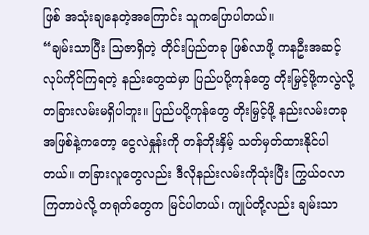ဖြစ် အသုံးချနေတဲ့အကြောင်း သူကပြောပါတယ်။
“ချမ်းသာပြီး သြဇာရှိတဲ့ တိုင်းပြည်တခု ဖြစ်လာဖို့ ကနဦးအဆင့် လုပ်ကိုင်ကြရတဲ့ နည်းတွေထဲမှာ ပြည်ပပို့ကုန်တွေ တိုးမြှင့်ဖို့ကလွဲလို့ တခြားလမ်းမရှိပါဘူး။ ပြည်ပပို့ကုန်တွေ တိုးမြှင့်ဖို့ နည်းလမ်းတခု အဖြစ်နဲ့ကတော့ ငွေလဲနှုန်းကို တန်ဘိုးနှိမ့် သတ်မှတ်ထားနိုင်ပါတယ်။ တခြားလူတွေလည်း ဒီလိုနည်းလမ်းကိုသုံးပြီး ကြွယ်ဝလာကြတာပဲလို့ တရုတ်တွေက မြင်ပါတယ်၊ ကျုပ်တို့လည်း ချမ်းသာ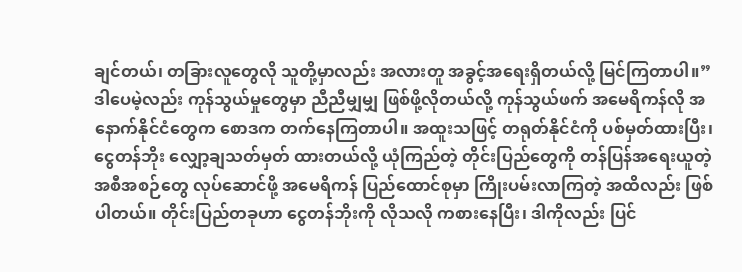ချင်တယ်၊ တခြားလူတွေလို သူတို့မှာလည်း အလားတူ အခွင့်အရေးရှိတယ်လို့ မြင်ကြတာပါ။”
ဒါပေမဲ့လည်း ကုန်သွယ်မှုတွေမှာ ညီညီမျှမျှ ဖြစ်ဖို့လိုတယ်လို့ ကုန်သွယ်ဖက် အမေရိကန်လို အနောက်နိုင်ငံတွေက စောဒက တက်နေကြတာပါ။ အထူးသဖြင့် တရုတ်နိုင်ငံကို ပစ်မှတ်ထားပြီး၊ ငွေတန်ဘိုး လျှော့ချသတ်မှတ် ထားတယ်လို့ ယုံကြည်တဲ့ တိုင်းပြည်တွေကို တန်ပြန်အရေးယူတဲ့ အစီအစဉ်တွေ လုပ်ဆောင်ဖို့ အမေရိကန် ပြည်ထောင်စုမှာ ကြိုးပမ်းလာကြတဲ့ အထိလည်း ဖြစ်ပါတယ်။ တိုင်းပြည်တခုဟာ ငွေတန်ဘိုးကို လိုသလို ကစားနေပြီး၊ ဒါကိုလည်း ပြင်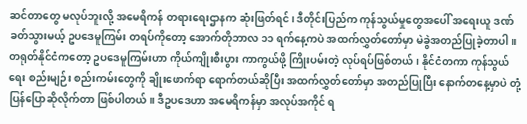ဆင်တာတွေ မလုပ်ဘူးလို့ အမေရိကန် တရားရေးဌာနက ဆုံးဖြတ်ရင်၊ ဒီတိုင်းပြည်က ကုန်သွယ်မှုတွေအပေါ် အရေးယူ ဒဏ်ခတ်သွားမယ့် ဥပဒေမူကြမ်း တရပ်ကိုတော့ အောက်တိုဘာလ ၁၁ ရက်နေ့ကပဲ အထက်လွှတ်တော်မှာ မဲခွဲအတည်ပြုခဲ့တာပါ။
တရုတ်နိုင်ငံကတော့ ဥပဒေမူကြမ်းဟာ ကိုယ်ကျိုးစီးပွား ကာကွယ်ဖို့ ကြိုးပမ်းတဲ့ လုပ်ရပ်ဖြစ်တယ်၊ နိုင်ငံတကာ ကုန်သွယ်ရေး စည်းမျဉ်း စည်းကမ်းတွေကို ချိုးဖောက်ရာ ရောက်တယ်ဆိုပြီး အထက်လွှတ်တော်မှာ အတည်ပြုပြီး နောက်တနေ့မှာပဲ တုံ့ပြန်ပြောဆိုလိုက်တာ ဖြစ်ပါတယ်။ ဒီဥပဒေဟာ အမေရိကန်မှာ အလုပ်အကိုင် ရ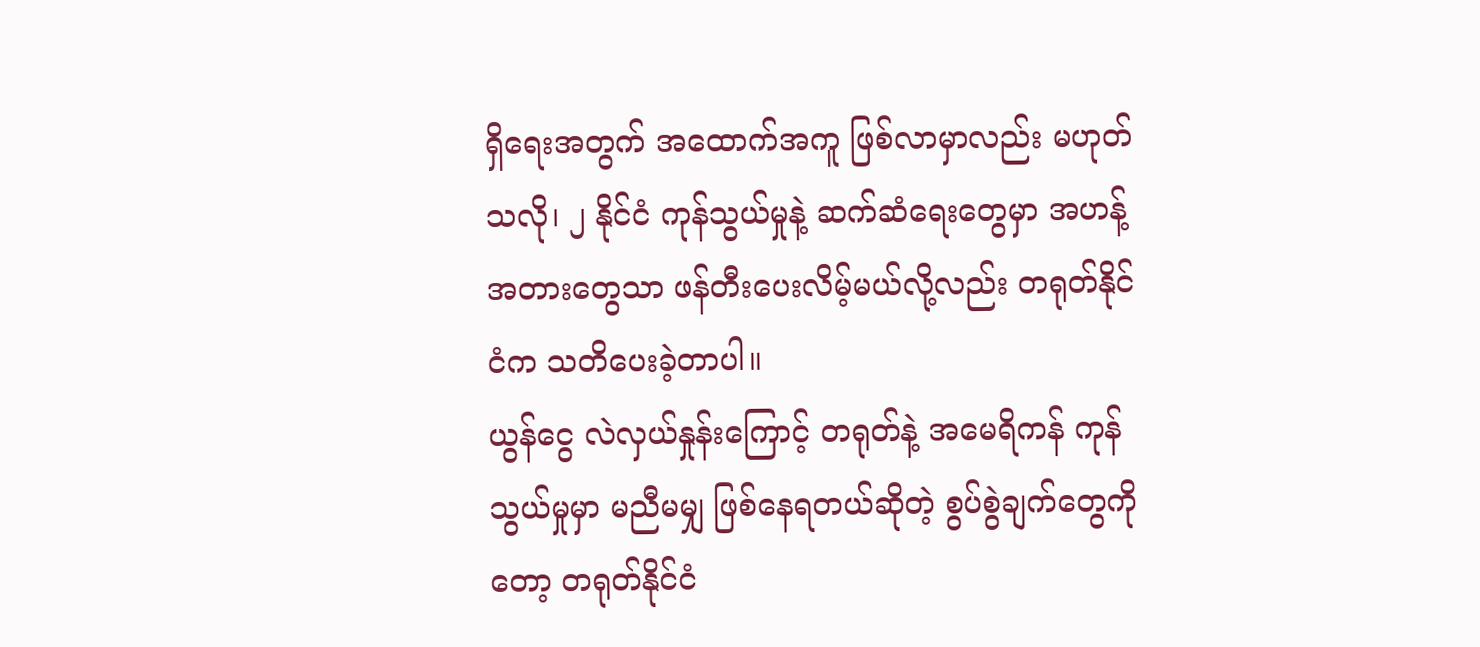ရှိရေးအတွက် အထောက်အကူ ဖြစ်လာမှာလည်း မဟုတ်သလို၊ ၂ နိုင်ငံ ကုန်သွယ်မှုနဲ့ ဆက်ဆံရေးတွေမှာ အဟန့်အတားတွေသာ ဖန်တီးပေးလိမ့်မယ်လို့လည်း တရုတ်နိုင်ငံက သတိပေးခဲ့တာပါ။
ယွန်ငွေ လဲလှယ်နှုန်းကြောင့် တရုတ်နဲ့ အမေရိကန် ကုန်သွယ်မှုမှာ မညီမမျှ ဖြစ်နေရတယ်ဆိုတဲ့ စွပ်စွဲချက်တွေကိုတော့ တရုတ်နိုင်ငံ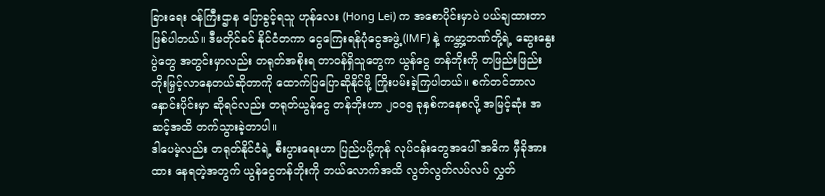ခြားရေး ဝန်ကြီးဌာန ပြောခွင့်ရသူ ဟုန်လေး (Hong Lei) က အစောပိုင်းမှာပဲ ပယ်ချထားတာ ဖြစ်ပါတယ်။ ဒီမတိုင်ခင် နိုင်ငံတကာ ငွေကြေးရန်ပုံငွေအဖွဲ့ (IMF) နဲ့ ကမ္ဘာ့ဘဏ်တို့ရဲ့ ဆွေးနွေးပွဲတွေ အတွင်းမှာလည်း တရုတ်အစိုးရ တာဝန်ရှိသူတွေက ယွန်ငွေ တန်ဘိုးကို တဖြည်းဖြည်း တိုးမြှင့်လာနေတယ်ဆိုတာကို ထောက်ပြပြောဆိုနိုင်ဖို့ ကြိုးပမ်းခဲ့ကြပါတယ်။ စက်တင်ဘာလ နှောင်းပိုင်းမှာ ဆိုရင်လည်း တရုတ်ယွန်ငွေ တန်ဘိုးဟာ ၂၀၀၅ ခုနှစ်ကနေစလို့ အမြင့်ဆုံး အဆင့်အထိ တက်သွားခဲ့တာပါ။
ဒါပေမဲ့လည်း တရုတ်နိုင်ငံရဲ့ စီးပွားရေးဟာ ပြည်ပပို့ကုန် လုပ်ငန်းတွေအပေါ် အဓိက မှီခိုအားထား နေရတဲ့အတွက် ယွန်ငွေတန်ဘိုးကို ဘယ်လောက်အထိ လွတ်လွတ်လပ်လပ် လွှတ်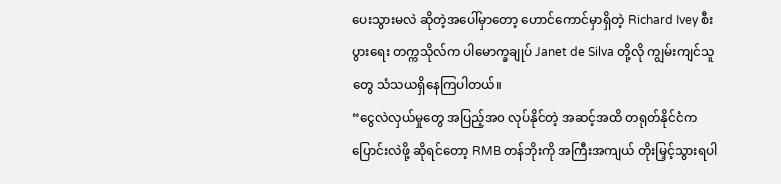ပေးသွားမလဲ ဆိုတဲ့အပေါ်မှာတော့ ဟောင်ကောင်မှာရှိတဲ့ Richard Ivey စီးပွားရေး တက္ကသိုလ်က ပါမောက္ခချုပ် Janet de Silva တို့လို ကျွမ်းကျင်သူတွေ သံသယရှိနေကြပါတယ်။
“ငွေလဲလှယ်မှုတွေ အပြည့်အ၀ လုပ်နိုင်တဲ့ အဆင့်အထိ တရုတ်နိုင်ငံက ပြောင်းလဲဖို့ ဆိုရင်တော့ RMB တန်ဘိုးကို အကြီးအကျယ် တိုးမြှင့်သွားရပါ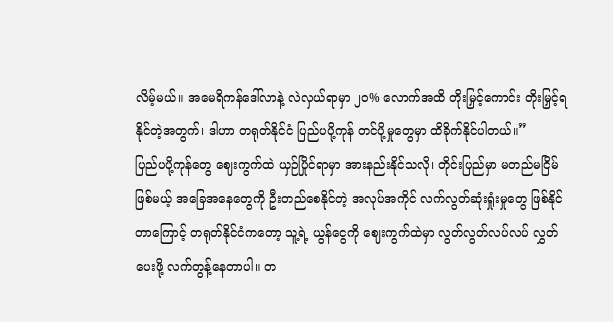လိမ့်မယ်။ အမေရိကန်ဒေါ်လာနဲ့ လဲလှယ်ရာမှာ ၂၀% လောက်အထိ တိုးမြှင့်ကောင်း တိုးမြှင့်ရနိုင်တဲ့အတွက်၊ ဒါဟာ တရုတ်နိုင်ငံ ပြည်ပပို့ကုန် တင်ပို့မှုတွေမှာ ထိခိုက်နိုင်ပါတယ်။”
ပြည်ပပို့ကုန်တွေ ဈေးကွက်ထဲ ယှဉ်ပြိုင်ရာမှာ အားနည်းနိုင်သလို၊ တိုင်းပြည်မှာ မတည်မငြိမ်ဖြစ်မယ့် အခြေအနေတွေကို ဦးတည်စေနိုင်တဲ့ အလုပ်အကိုင် လက်လွတ်ဆုံးရှုံးမှုတွေ ဖြစ်နိုင်တာကြောင့် တရုတ်နိုင်ငံကတော့ သူ့ရဲ့ ယွန်ငွေကို ဈေးကွက်ထဲမှာ လွတ်လွတ်လပ်လပ် လွှတ်ပေးဖို့ လက်တွန့်နေတာပါ။ တ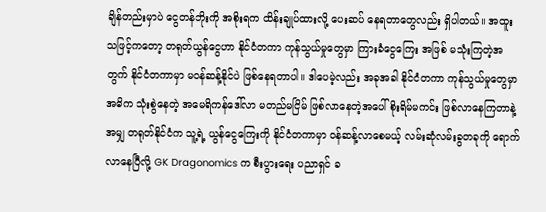ချိန်တည်းမှာပဲ ငွေတန်ဘိုးကို အစိုးရက ထိန်းချုပ်ထားလို့ ပေးဆပ် နေရတာတွေလည်း ရှိပါတယ်။ အထူးသဖြင့်ကတော့ တရုတ်ယွန်ငွေဟာ နိုင်ငံတကာ ကုန်သွယ်မှုတွေမှာ ကြားခံငွေကြေး အဖြစ် မသုံးကြတဲ့အတွက် နိုင်ငံတကာမှာ မဝန်ဆန့်နိုင်ပဲ ဖြစ်နေရတာပါ။ ဒါပေမဲ့လည်း အခုအခါ နိုင်ငံတကာ ကုန်သွယ်မှုတွေမှာ အဓိက သုံးစွဲနေတဲ့ အမေရိကန်ဒေါ်လာ မတည်မငြိမ် ဖြစ်လာနေတဲ့အပေါ် စိုးရိမ်မကင်း ဖြစ်လာနေကြတာနဲ့အမျှ တရုတ်နိုင်ငံက သူ့ရဲ့ ယွန်ငွေကြေးကို နိုင်ငံတကာမှာ ဝန်ဆန့်လာစေမယ့် လမ်းဆုံလမ်းခွတခုကို ရောက်လာနေပြီလို့ GK Dragonomics က စီးပွားရေး ပညာရှင် ခ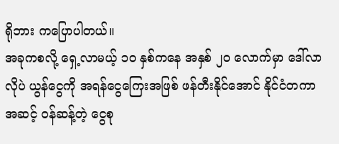ရိုဘား ကပြောပါတယ်။
အခုကစလို့ ရှေ့လာမယ့် ၁၀ နှစ်ကနေ အနှစ် ၂၀ လောက်မှာ ဒေါ်လာလိုပဲ ယွန်ငွေကို အရန်ငွေကြေးအဖြစ် ဖန်တီးနိုင်အောင် နိုင်ငံတကာအဆင့် ဝန်ဆန့်တဲ့ ငွေစု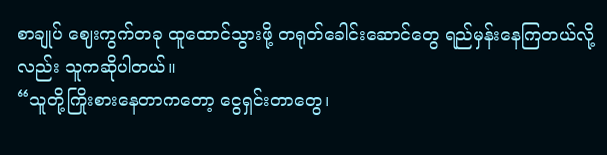စာချုပ် ဈေးကွက်တခု ထူထောင်သွားဖို့ တရုတ်ခေါင်းဆောင်တွေ ရည်မှန်းနေကြတယ်လို့လည်း သူကဆိုပါတယ်။
“သူတို့ကြိုးစားနေတာကတော့ ငွေရှင်းတာတွေ၊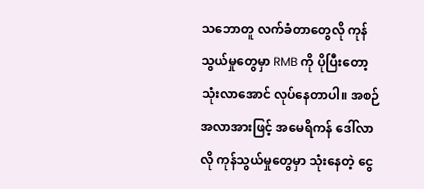သဘောတူ လက်ခံတာတွေလို ကုန်သွယ်မှုတွေမှာ RMB ကို ပိုပြီးတော့ သုံးလာအောင် လုပ်နေတာပါ။ အစဉ်အလာအားဖြင့် အမေရိကန် ဒေါ်လာလို ကုန်သွယ်မှုတွေမှာ သုံးနေတဲ့ ငွေ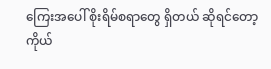ကြေးအပေါ် စိုးရိမ်စရာတွေ ရှိတယ် ဆိုရင်တော့ ကိုယ်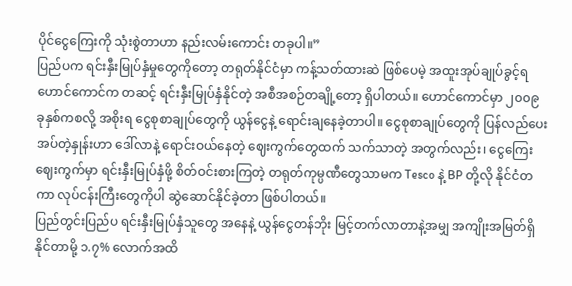ပိုင်ငွေကြေးကို သုံးစွဲတာဟာ နည်းလမ်းကောင်း တခုပါ။”
ပြည်ပက ရင်းနှီးမြုပ်နှံမှုတွေကိုတော့ တရုတ်နိုင်ငံမှာ ကန့်သတ်ထားဆဲ ဖြစ်ပေမဲ့ အထူးအုပ်ချုပ်ခွင့်ရ ဟောင်ကောင်က တဆင့် ရင်းနှီးမြုပ်နှံနိုင်တဲ့ အစီအစဉ်တချို့တော့ ရှိပါတယ်။ ဟောင်ကောင်မှာ ၂၀၀၉ ခုနှစ်ကစလို့ အစိုးရ ငွေစုစာချုပ်တွေကို ယွန်ငွေနဲ့ ရောင်းချနေခဲ့တာပါ။ ငွေစုစာချုပ်တွေကို ပြန်လည်ပေးအပ်တဲ့နှုန်းဟာ ဒေါ်လာနဲ့ ရောင်းဝယ်နေတဲ့ ဈေးကွက်တွေထက် သက်သာတဲ့ အတွက်လည်း၊ ငွေကြေးဈေးကွက်မှာ ရင်းနှီးမြုပ်နှံဖို့ စိတ်ဝင်းစားကြတဲ့ တရုတ်ကုမ္ပဏီတွေသာမက Tesco နဲ့ BP တို့လို နိုင်ငံတကာ လုပ်ငန်းကြီးတွေကိုပါ ဆွဲဆောင်နိုင်ခဲ့တာ ဖြစ်ပါတယ်။
ပြည်တွင်းပြည်ပ ရင်းနှီးမြုပ်နှံသူတွေ အနေနဲ့ ယွန်ငွေတန်ဘိုး မြင့်တက်လာတာနဲ့အမျှ အကျိုးအမြတ်ရှိနိုင်တာမို့ ၁.၇% လောက်အထိ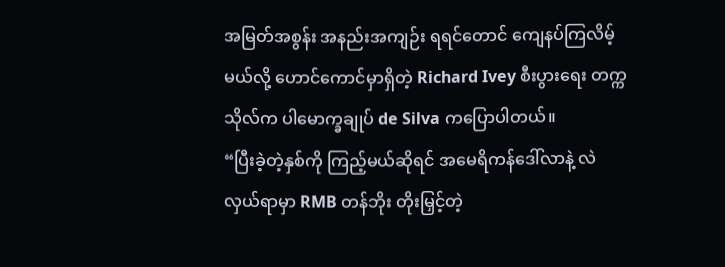အမြတ်အစွန်း အနည်းအကျဉ်း ရရင်တောင် ကျေနပ်ကြလိမ့်မယ်လို့ ဟောင်ကောင်မှာရှိတဲ့ Richard Ivey စီးပွားရေး တက္ကသိုလ်က ပါမောက္ခချုပ် de Silva ကပြောပါတယ်။
“ပြီးခဲ့တဲ့နှစ်ကို ကြည့်မယ်ဆိုရင် အမေရိကန်ဒေါ်လာနဲ့ လဲလှယ်ရာမှာ RMB တန်ဘိုး တိုးမြှင့်တဲ့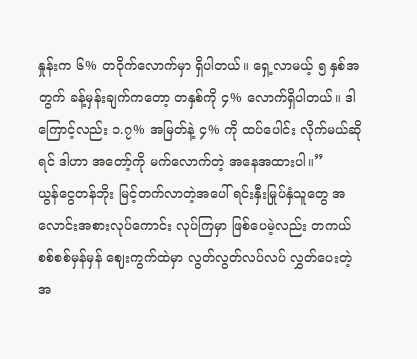နှုန်းက ၆% တဝိုက်လောက်မှာ ရှိပါတယ်။ ရှေ့လာမယ့် ၅ နှစ်အတွက် ခန့်မှန်းချက်ကတော့ တနှစ်ကို ၄% လောက်ရှိပါတယ်။ ဒါကြောင့်လည်း ၁.၇% အမြတ်နဲ့ ၄% ကို ထပ်ပေါင်း လိုက်မယ်ဆိုရင် ဒါဟာ အတော့်ကို မက်လောက်တဲ့ အနေအထားပါ။”
ယွန်ငွေတန်ဘိုး မြင့်တက်လာတဲ့အပေါ် ရင်းနှီးမြုပ်နှံသူတွေ အလောင်းအစားလုပ်ကောင်း လုပ်ကြမှာ ဖြစ်ပေမဲ့လည်း တကယ်စစ်စစ်မှန်မှန် ဈေးကွက်ထဲမှာ လွတ်လွတ်လပ်လပ် လွှတ်ပေးတဲ့ အ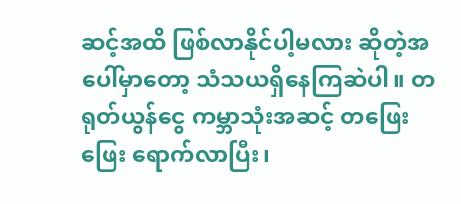ဆင့်အထိ ဖြစ်လာနိုင်ပါ့မလား ဆိုတဲ့အပေါ်မှာတော့ သံသယရှိနေကြဆဲပါ။ တရုတ်ယွန်ငွေ ကမ္ဘာသုံးအဆင့် တဖြေးဖြေး ရောက်လာပြီး၊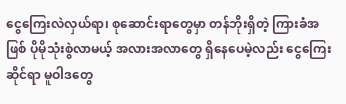ငွေကြေးလဲလှယ်ရာ၊ စုဆောင်းရာတွေမှာ တန်ဘိုးရှိတဲ့ ကြားခံအဖြစ် ပိုမိုသုံးစွဲလာမယ့် အလားအလာတွေ ရှိနေပေမဲ့လည်း ငွေကြေးဆိုင်ရာ မူဝါဒတွေ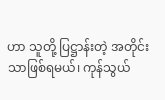ဟာ သူတို့ ပြဋ္ဌာန်းတဲ့ အတိုင်းသာဖြစ်ရမယ်၊ ကုန်သွယ်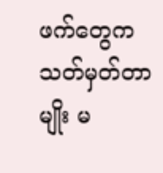ဖက်တွေက သတ်မှတ်တာမျိုး မ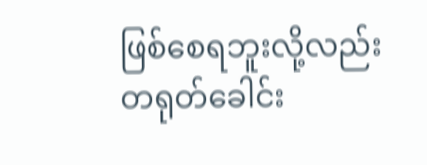ဖြစ်စေရဘူးလို့လည်း တရုတ်ခေါင်း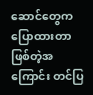ဆောင်တွေက ပြောထားတာ ဖြစ်တဲ့အကြောင်း တင်ပြ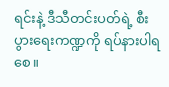ရင်းနဲ့ ဒီသီတင်းပတ်ရဲ့ စီးပွားရေးကဏ္ဍကို ရပ်နားပါရစေ။